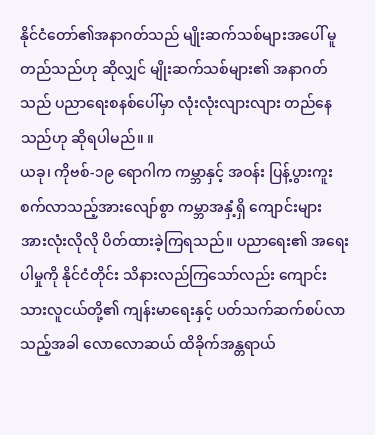နိုင်ငံတော်၏အနာဂတ်သည် မျိုးဆက်သစ်များအပေါ် မူတည်သည်ဟု ဆိုလျှင် မျိုးဆက်သစ်များ၏ အနာဂတ်သည် ပညာရေးစနစ်ပေါ်မှာ လုံးလုံးလျားလျား တည်နေသည်ဟု ဆိုရပါမည်။ ။
ယခု၊ ကိုဗစ်-၁၉ ရောဂါက ကမ္ဘာနှင့် အဝန်း ပြန့်ပွားကူးစက်လာသည့်အားလျော်စွာ ကမ္ဘာအနှံ့ရှိ ကျောင်းများ အားလုံးလိုလို ပိတ်ထားခဲ့ကြရသည်။ ပညာရေး၏ အရေးပါမှုကို နိုင်ငံတိုင်း သိနားလည်ကြသော်လည်း ကျောင်းသားလူငယ်တို့၏ ကျန်းမာရေးနှင့် ပတ်သက်ဆက်စပ်လာသည့်အခါ လောလောဆယ် ထိခိုက်အန္တရာယ်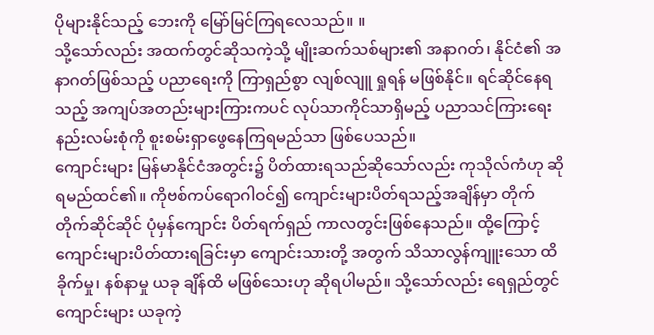ပိုများနိုင်သည့် ဘေးကို မြော်မြင်ကြရလေသည်။ ။
သို့သော်လည်း အထက်တွင်ဆိုသကဲ့သို့ မျိုးဆက်သစ်များ၏ အနာဂတ်၊ နိုင်ငံ၏ အနာဂတ်ဖြစ်သည့် ပညာရေးကို ကြာရှည်စွာ လျစ်လျူ ရှုရန် မဖြစ်နိုင်။ ရင်ဆိုင်နေရသည့် အကျပ်အတည်းများကြားကပင် လုပ်သာကိုင်သာရှိမည့် ပညာသင်ကြားရေး နည်းလမ်းစုံကို စူးစမ်းရှာဖွေနေကြရမည်သာ ဖြစ်ပေသည်။
ကျောင်းများ မြန်မာနိုင်ငံအတွင်း၌ ပိတ်ထားရသည်ဆိုသော်လည်း ကုသိုလ်ကံဟု ဆိုရမည်ထင်၏။ ကိုဗစ်ကပ်ရောဂါဝင်၍ ကျောင်းများပိတ်ရသည့်အချိန်မှာ တိုက်တိုက်ဆိုင်ဆိုင် ပုံမှန်ကျောင်း ပိတ်ရက်ရှည် ကာလတွင်းဖြစ်နေသည်။ ထို့ကြောင့် ကျောင်းများပိတ်ထားရခြင်းမှာ ကျောင်းသားတို့ အတွက် သိသာလွန်ကျူးသော ထိခိုက်မှု၊ နစ်နာမှု ယခု ချိန်ထိ မဖြစ်သေးဟု ဆိုရပါမည်။ သို့သော်လည်း ရေရှည်တွင် ကျောင်းများ ယခုကဲ့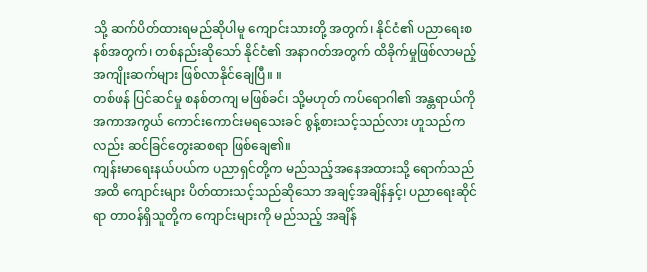သို့ ဆက်ပိတ်ထားရမည်ဆိုပါမူ ကျောင်းသားတို့ အတွက်၊ နိုင်ငံ၏ ပညာရေးစနစ်အတွက်၊ တစ်နည်းဆိုသော် နိုင်ငံ၏ အနာဂတ်အတွက် ထိခိုက်မှုဖြစ်လာမည့် အကျိုးဆက်များ ဖြစ်လာနိုင်ချေပြီ။ ။
တစ်ဖန် ပြင်ဆင်မှု စနစ်တကျ မဖြစ်ခင်၊ သို့မဟုတ် ကပ်ရောဂါ၏ အန္တရာယ်ကို အကာအကွယ် ကောင်းကောင်းမရသေးခင် စွန့်စားသင့်သည်လား ဟူသည်ကလည်း ဆင်ခြင်တွေးဆစရာ ဖြစ်ချေ၏။
ကျန်းမာရေးနယ်ပယ်က ပညာရှင်တို့က မည်သည့်အနေအထားသို့ ရောက်သည်အထိ ကျောင်းများ ပိတ်ထားသင့်သည်ဆိုသော အချင့်အချိန်နှင့်၊ ပညာရေးဆိုင်ရာ တာဝန်ရှိသူတို့က ကျောင်းများကို မည်သည့် အချိန်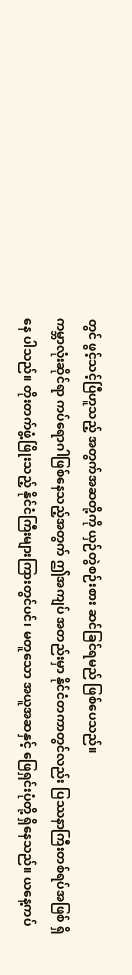တွင် ဖွင့်သင့်ပြီဟူသည့် အတွက်အဆတို့ကို ယှဉ်တွဲစဉ်းစား ဆင်ခြင်ရမည် ဖြစ်ပေသည်။
ကမ္ဘာလုံးဆိုင်ရာ ကပ်ရောဂါဖြစ်နေသည့်အတွက် ဤအကျပ် အတည်းမှာ နိုင်ငံတကာတွင်လည်း ပြဿနာကြီးတစ်ရပ်အဖြစ် ရှိနေ ပါသည်။ တိုးတက်ဖွံ့ဖြိုးသည့် နိုင်ငံကြီးများကြားတွင်ပင်၊ မတူသော အယူအဆနှင့် ဖြေရှင်းပုံတို့ ရှိနေသည်။ ယနေ့ကပ်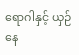ရောဂါနှင့် ယှဉ်နေ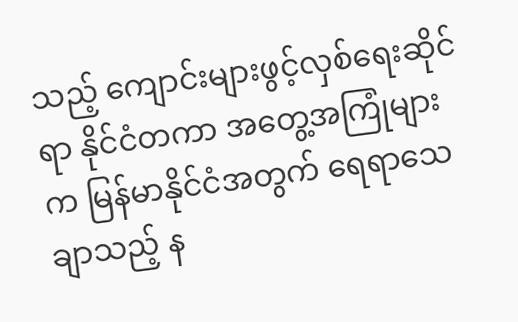သည့် ကျောင်းများဖွင့်လှစ်ရေးဆိုင်ရာ နိုင်ငံတကာ အတွေ့အကြုံများက မြန်မာနိုင်ငံအတွက် ရေရာသေချာသည့် န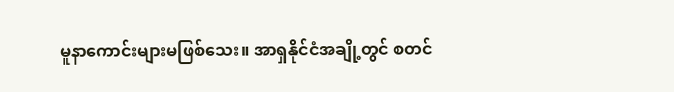မူနာကောင်းများမဖြစ်သေး။ အာရှနိုင်ငံအချို့တွင် စတင်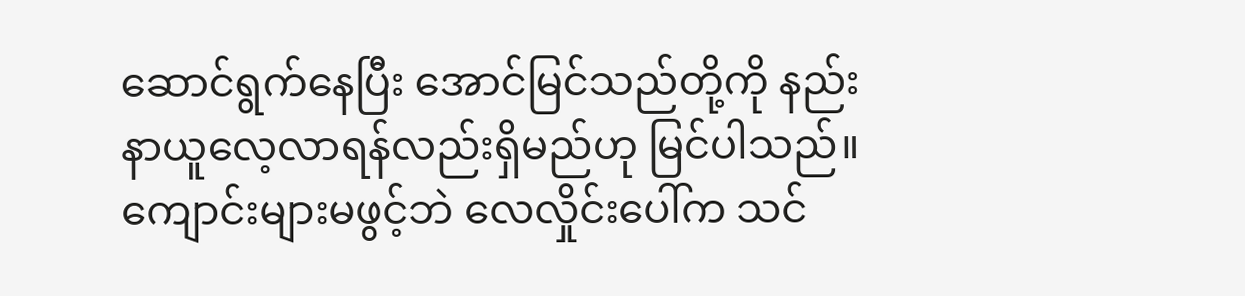ဆောင်ရွက်နေပြီး အောင်မြင်သည်တို့ကို နည်းနာယူလေ့လာရန်လည်းရှိမည်ဟု မြင်ပါသည်။
ကျောင်းများမဖွင့်ဘဲ လေလှိုင်းပေါ်က သင်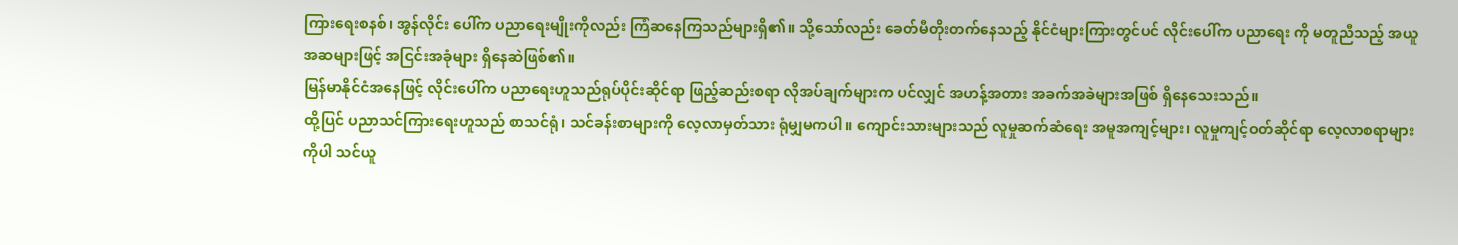ကြားရေးစနစ်၊ အွန်လိုင်း ပေါ်က ပညာရေးမျိုးကိုလည်း ကြံဆနေကြသည်များရှိ၏။ သို့သော်လည်း ခေတ်မီတိုးတက်နေသည့် နိုင်ငံများကြားတွင်ပင် လိုင်းပေါ်က ပညာရေး ကို မတူညီသည့် အယူအဆများဖြင့် အငြင်းအခုံများ ရှိနေဆဲဖြစ်၏။
မြန်မာနိုင်ငံအနေဖြင့် လိုင်းပေါ်က ပညာရေးဟူသည်ရုပ်ပိုင်းဆိုင်ရာ ဖြည့်ဆည်းစရာ လိုအပ်ချက်များက ပင်လျှင် အဟန့်အတား အခက်အခဲများအဖြစ် ရှိနေသေးသည်။
ထို့ပြင် ပညာသင်ကြားရေးဟူသည် စာသင်ရုံ၊ သင်ခန်းစာများကို လေ့လာမှတ်သား ရုံမျှမကပါ။ ကျောင်းသားများသည် လူမှုဆက်ဆံရေး အမူအကျင့်များ၊ လူမှုကျင့်ဝတ်ဆိုင်ရာ လေ့လာစရာများကိုပါ သင်ယူ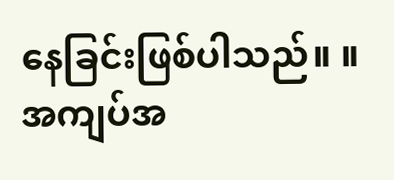နေခြင်းဖြစ်ပါသည်။ ။
အကျပ်အ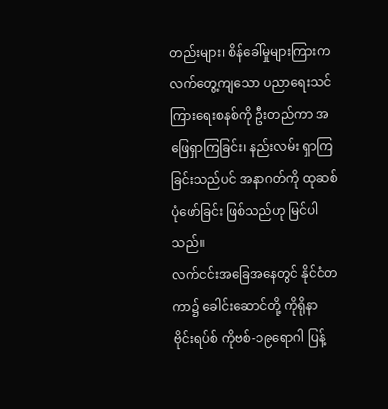တည်းများ၊ စိန်ခေါ်မှုများကြားက လက်တွေ့ကျသော ပညာရေးသင်ကြားရေးစနစ်ကို ဦးတည်ကာ အဖြေရှာကြခြင်း၊ နည်းလမ်း ရှာကြခြင်းသည်ပင် အနာဂတ်ကို ထုဆစ်ပုံဖော်ခြင်း ဖြစ်သည်ဟု မြင်ပါသည်။
လက်ငင်းအခြေအနေတွင် နိုင်ငံတကာ၌ ခေါင်းဆောင်တို့ ကိုရိုနာ ဗိုင်းရပ်စ် ကိုဗစ်-၁၉ရောဂါ ပြန့်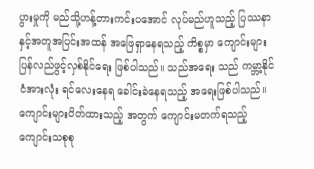ပွားမှုကို မည်သို့ဟန့်တားကင်းပအောင် လုပ်မည်ဟူသည့် ပြဿနာနှင့်အတူအပြင်းအထန် အဖြေရှာနေရသည့် ကိစ္စမှာ ကျောင်းများ ပြန်လည်ဖွင့်လှစ်နိုင်ရေး ဖြစ်ပါသည်။ သည်အရေး သည် ကမ္ဘာ့နိုင်ငံအားလုံး ရင်လေးနေရ ခေါင်းခဲနေရသည့် အရေးဖြစ်ပါသည်။ ကျောင်းများပိတ်ထားသည့် အတွက် ကျောင်းမတက်ရသည့် ကျောင်းသစုစု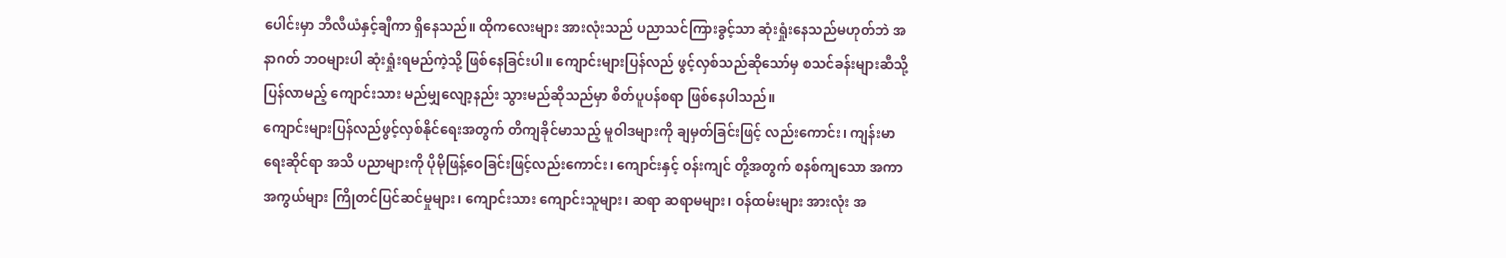ပေါင်းမှာ ဘီလီယံနှင့်ချီကာ ရှိနေသည်။ ထိုကလေးများ အားလုံးသည် ပညာသင်ကြားခွင့်သာ ဆုံးရှုံးနေသည်မဟုတ်ဘဲ အနာဂတ် ဘဝများပါ ဆုံးရှုံးရမည်ကဲ့သို့ ဖြစ်နေခြင်းပါ။ ကျောင်းများပြန်လည် ဖွင့်လှစ်သည်ဆိုသော်မှ စသင်ခန်းများဆီသို့ ပြန်လာမည့် ကျောင်းသား မည်မျှလျော့နည်း သွားမည်ဆိုသည်မှာ စိတ်ပူပန်စရာ ဖြစ်နေပါသည်။
ကျောင်းများပြန်လည်ဖွင့်လှစ်နိုင်ရေးအတွက် တိကျခိုင်မာသည့် မူဝါဒများကို ချမှတ်ခြင်းဖြင့် လည်းကောင်း၊ ကျန်းမာရေးဆိုင်ရာ အသိ ပညာများကို ပိုမိုဖြန့်ဝေခြင်းဖြင့်လည်းကောင်း၊ ကျောင်းနှင့် ဝန်းကျင် တို့အတွက် စနစ်ကျသော အကာအကွယ်များ ကြိုတင်ပြင်ဆင်မှုများ၊ ကျောင်းသား ကျောင်းသူများ၊ ဆရာ ဆရာမများ၊ ဝန်ထမ်းများ အားလုံး အ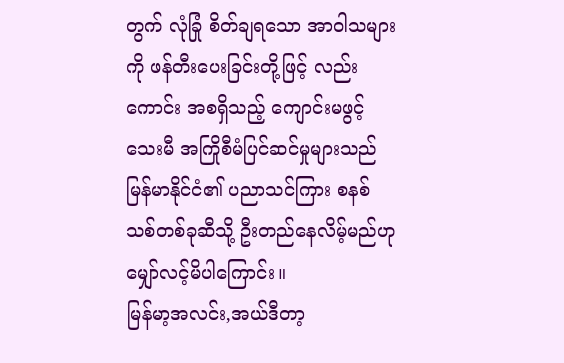တွက် လုံခြုံ စိတ်ချရသော အာဝါသများကို ဖန်တီးပေးခြင်းတို့ဖြင့် လည်းကောင်း အစရှိသည့် ကျောင်းမဖွင့်သေးမီ အကြိုစီမံပြင်ဆင်မှုများသည် မြန်မာနိုင်ငံ၏ ပညာသင်ကြား စနစ်သစ်တစ်ခုဆီသို့ ဦးတည်နေလိမ့်မည်ဟု မျှော်လင့်မိပါကြောင်း။
မြန်မာ့အလင်း,အယ်ဒီတာ့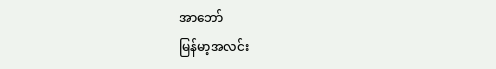အာဘော်
မြန်မာ့အလင်း